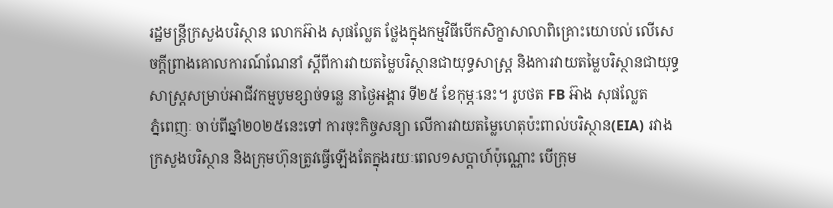រដ្ឋមន្ត្រីក្រសួងបរិស្ថាន លោកអ៊ាង សុផល្លែត ថ្លែងក្នុងកម្មវិធីបើកសិក្ខាសាលាពិគ្រោះយោបល់ លើសេចក្តីព្រាងគោលការណ៍ណែនាំ ស្តីពីការវាយតម្លៃបរិស្ថានជាយុទ្ធសាស្រ្ត និងការវាយតម្លៃបរិស្ថានជាយុទ្ធសាស្រ្តសម្រាប់អាជីវកម្មបូមខ្សាច់ទន្លេ នាថ្ងៃអង្គារ ទី២៥ ខែកុម្ភៈនេះ។ រូបថត FB អ៊ាង សុផល្លែត
ភ្នំពេញៈ ចាប់ពីឆ្នាំ២០២៥នេះទៅ ការចុះកិច្ចសន្យា លើការវាយតម្លៃហេតុប៉ះពាល់បរិស្ថាន(EIA) រវាងក្រសួងបរិស្ថាន និងក្រុមហ៊ុនត្រូវធ្វើឡើងតែក្នុងរយៈពេល១សប្តាហ៍ប៉ុណ្ណោះ បើក្រុម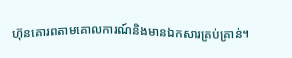ហ៊ុនគោរពតាមគោលការណ៍និងមានឯកសារគ្រប់គ្រាន់។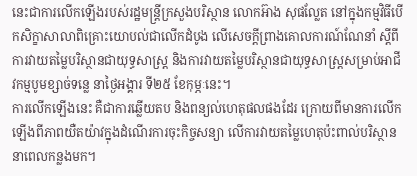នេះជាការលើកឡើងរបស់រដ្ឋមន្ត្រីក្រសួងបរិស្ថាន លោកអ៊ាង សុផល្លែត នៅក្នុងកម្មវិធីបើកសិក្ខាសាលាពិគ្រោះយោបល់ជាលើកដំបូង លើសេចក្តីព្រាងគោលការណ៍ណែនាំ ស្តីពីការវាយតម្លៃបរិស្ថានជាយុទ្ធសាស្រ្ត និងការវាយតម្លៃបរិស្ថានជាយុទ្ធសាស្រ្តសម្រាប់អាជីវកម្មបូមខ្សាច់ទន្លេ នាថ្ងៃអង្គារ ទី២៥ ខែកុម្ភៈនេះ។
ការលើកឡើងនេះ គឺជាការឆ្លើយតប និងពន្យល់ហេតុផលផងដែរ ក្រោយពីមានការលើកឡើងពីភាពយឺតយ៉ាវក្នុងដំណើរការចុះកិច្ចសន្យា លើការវាយតម្លៃហេតុប៉ះពាល់បរិស្ថាន នាពេលកន្លងមក។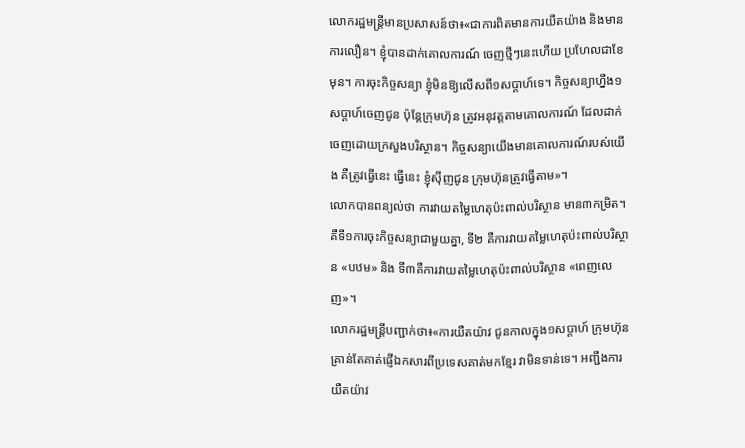លោករដ្ឋមន្រ្តីមានប្រសាសន៍ថា៖«ជាការពិតមានការយឺតយ៉ាង និងមានការលឿន។ ខ្ញុំបានដាក់គោលការណ៍ ចេញថ្មីៗនេះហើយ ប្រហែលជាខែមុន។ ការចុះកិច្ចសន្យា ខ្ញុំមិនឱ្យលើសពី១សប្តាហ៍ទេ។ កិច្ចសន្យាហ្នឹង១សប្តាហ៍ចេញជូន ប៉ុន្តែក្រុមហ៊ុន ត្រូវអនុវត្តតាមគោលការណ៍ ដែលដាក់ចេញដោយក្រសួងបរិស្ថាន។ កិច្ចសន្យាយើងមានគោលការណ៍របស់យើង គឺត្រូវធ្វើនេះ ធ្វើនេះ ខ្ញុំស៊ីញជូន ក្រុមហ៊ុនត្រូវធ្វើតាម»។
លោកបានពន្យល់ថា ការវាយតម្លៃហេតុប៉ះពាល់បរិស្ថាន មាន៣កម្រិត។ គឺទី១ការចុះកិច្ចសន្យាជាមួយគ្នា, ទី២ គឺការវាយតម្លៃហេតុប៉ះពាល់បរិស្ថាន «បឋម» និង ទី៣គឺការវាយតម្លៃហេតុប៉ះពាល់បរិស្ថាន «ពេញលេញ»។
លោករដ្ឋមន្រ្តីបញ្ជាក់ថា៖«ការយឺតយ៉ាវ ជូនកាលក្នុង១សប្តាហ៍ ក្រុមហ៊ុនគ្រាន់តែគាត់ផ្ញើឯកសារពីប្រទេសគាត់មកខ្មែរ វាមិនទាន់ទេ។ អញ្ជឹងការយឺតយ៉ាវ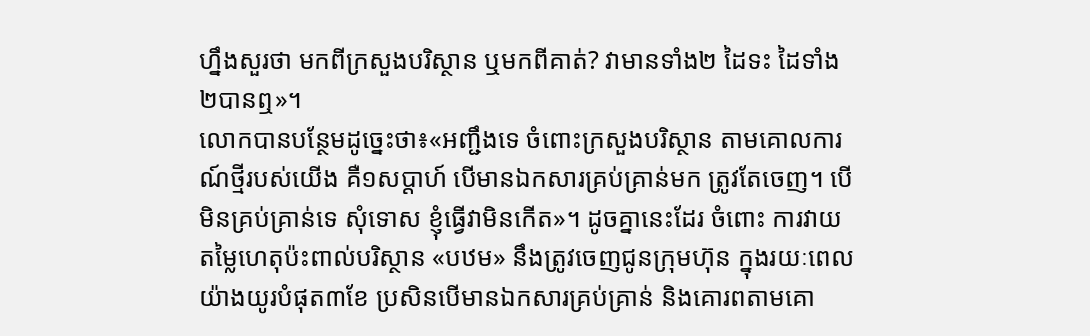ហ្នឹងសួរថា មកពីក្រសួងបរិស្ថាន ឬមកពីគាត់? វាមានទាំង២ ដៃទះ ដៃទាំង២បានឮ»។
លោកបានបន្ថែមដូច្នេះថា៖«អញ្ជឹងទេ ចំពោះក្រសួងបរិស្ថាន តាមគោលការណ៍ថ្មីរបស់យើង គឺ១សប្តាហ៍ បើមានឯកសារគ្រប់គ្រាន់មក ត្រូវតែចេញ។ បើមិនគ្រប់គ្រាន់ទេ សុំទោស ខ្ញុំធ្វើវាមិនកើត»។ ដូចគ្នានេះដែរ ចំពោះ ការវាយតម្លៃហេតុប៉ះពាល់បរិស្ថាន «បឋម» នឹងត្រូវចេញជូនក្រុមហ៊ុន ក្នុងរយៈពេលយ៉ាងយូរបំផុត៣ខែ ប្រសិនបើមានឯកសារគ្រប់គ្រាន់ និងគោរពតាមគោ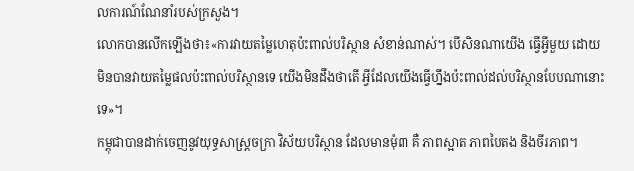លការណ៍ណែនាំរបស់ក្រសួង។
លោកបានលើកឡើងថា៖«ការវាយតម្លៃហេតុប៉ះពាល់បរិស្ថាន សំខាន់ណាស់។ បើសិនណាយើង ធ្វើអ្វីមួយ ដោយមិនបានវាយតម្លៃផលប៉ះពាល់បរិស្ថានទេ យើងមិនដឹងថាតើ អ្វីដែលយើងធ្វើហ្នឹងប៉ះពាល់ដល់បរិស្ថានបែបណានោះទេ»។
កម្ពុជាបានដាក់ចេញនូវយុទ្ធសាស្រ្តចក្រា វិស័យបរិស្ថាន ដែលមានមុំ៣ គឺ ភាពស្អាត ភាពបៃតង និងចីរភាព។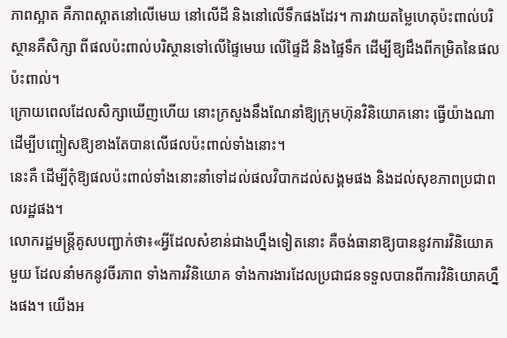ភាពស្អាត គឺភាពស្អាតនៅលើមេឃ នៅលើដី និងនៅលើទឹកផងដែរ។ ការវាយតម្លៃហេតុប៉ះពាល់បរិស្ថានគឺសិក្សា ពីផលប៉ះពាល់បរិស្ថានទៅលើផ្ទៃមេឃ លើផ្ទៃដី និងផ្ទៃទឹក ដើម្បីឱ្យដឹងពីកម្រិតនៃផលប៉ះពាល់។
ក្រោយពេលដែលសិក្សាឃើញហើយ នោះក្រសួងនឹងណែនាំឱ្យក្រុមហ៊ុនវិនិយោគនោះ ធ្វើយ៉ាងណា ដើម្បីបញ្ចៀសឱ្យខាងតែបានលើផលប៉ះពាល់ទាំងនោះ។
នេះគឺ ដើម្បីកុំឱ្យផលប៉ះពាល់ទាំងនោះនាំទៅដល់ផលវិបាកដល់សង្គមផង និងដល់សុខភាពប្រជាពលរដ្ឋផង។
លោករដ្ឋមន្រ្តីគូសបញ្ជាក់ថា៖«អ្វីដែលសំខាន់ជាងហ្នឹងទៀតនោះ គឺចង់ធានាឱ្យបាននូវការវិនិយោគមួយ ដែលនាំមកនូវចីរភាព ទាំងការវិនិយោគ ទាំងការងារដែលប្រជាជនទទួលបានពីការវិនិយោគហ្នឹងផង។ យើងអ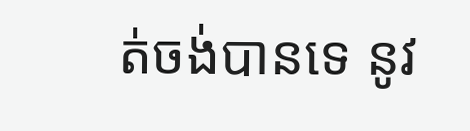ត់ចង់បានទេ នូវ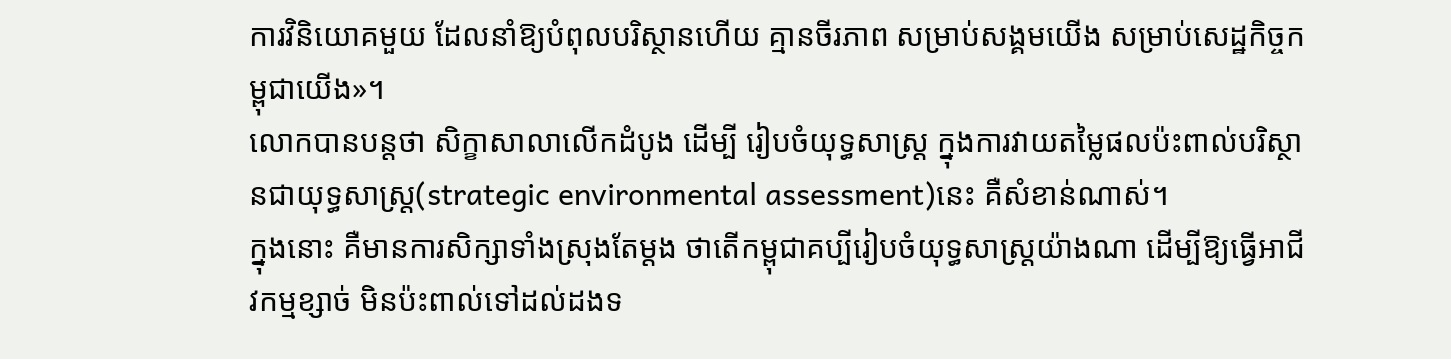ការវិនិយោគមួយ ដែលនាំឱ្យបំពុលបរិស្ថានហើយ គ្មានចីរភាព សម្រាប់សង្គមយើង សម្រាប់សេដ្ឋកិច្ចកម្ពុជាយើង»។
លោកបានបន្តថា សិក្ខាសាលាលើកដំបូង ដើម្បី រៀបចំយុទ្ធសាស្រ្ត ក្នុងការវាយតម្លៃផលប៉ះពាល់បរិស្ថានជាយុទ្ធសាស្រ្ត(strategic environmental assessment)នេះ គឺសំខាន់ណាស់។
ក្នុងនោះ គឺមានការសិក្សាទាំងស្រុងតែម្តង ថាតើកម្ពុជាគប្បីរៀបចំយុទ្ធសាស្រ្តយ៉ាងណា ដើម្បីឱ្យធ្វើអាជីវកម្មខ្សាច់ មិនប៉ះពាល់ទៅដល់ដងទ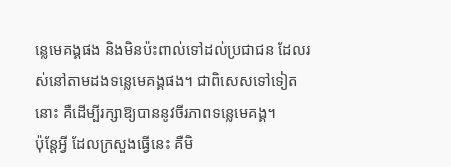ន្លេមេគង្គផង និងមិនប៉ះពាល់ទៅដល់ប្រជាជន ដែលរស់នៅតាមដងទន្លេមេគង្គផង។ ជាពិសេសទៅទៀតនោះ គឺដើម្បីរក្សាឱ្យបាននូវចីរភាពទន្លេមេគង្គ។
ប៉ុន្តែអ្វី ដែលក្រសួងធ្វើនេះ គឺមិ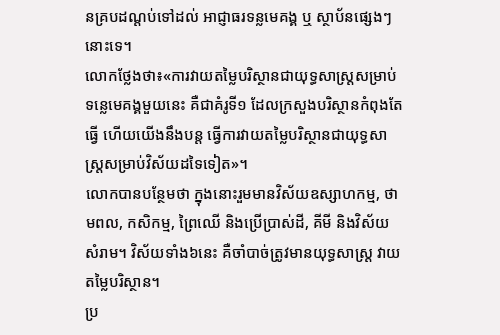នគ្របដណ្តប់ទៅដល់ អាជ្ញាធរទន្លមេគង្គ ឬ ស្ថាប័នផ្សេងៗនោះទេ។
លោកថ្លែងថា៖«ការវាយតម្លៃបរិស្ថានជាយុទ្ធសាស្រ្តសម្រាប់ទន្លេមេគង្គមួយនេះ គឺជាគំរូទី១ ដែលក្រសួងបរិស្ថានកំពុងតែធ្វើ ហើយយើងនឹងបន្ត ធ្វើការវាយតម្លៃបរិស្ថានជាយុទ្ធសាស្រ្តសម្រាប់វិស័យដទៃទៀត»។
លោកបានបន្ថែមថា ក្នុងនោះរួមមានវិស័យឧស្សាហកម្ម, ថាមពល, កសិកម្ម, ព្រៃឈើ និងប្រើប្រាស់ដី, គីមី និងវិស័យសំរាម។ វិស័យទាំង៦នេះ គឺចាំបាច់ត្រូវមានយុទ្ធសាស្រ្ត វាយតម្លៃបរិស្ថាន។
ប្រ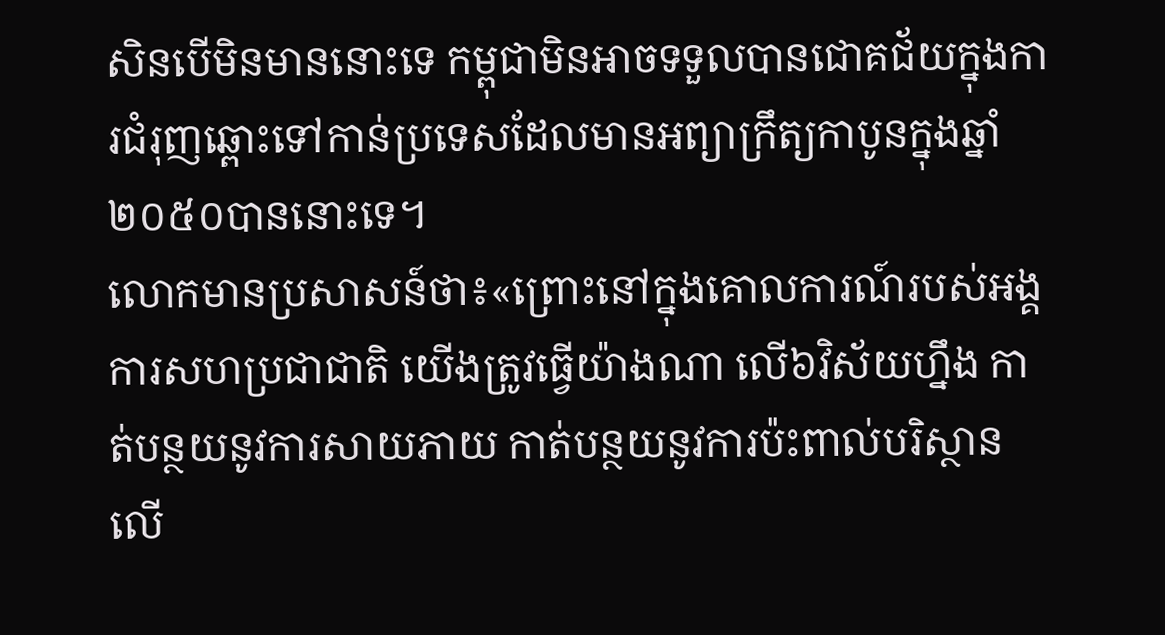សិនបើមិនមាននោះទេ កម្ពុជាមិនអាចទទួលបានជោគជ័យក្នុងការជំរុញឆ្ពោះទៅកាន់ប្រទេសដែលមានអព្យាក្រឹត្យកាបូនក្នុងឆ្នាំ២០៥០បាននោះទេ។
លោកមានប្រសាសន៍ថា៖«ព្រោះនៅក្នុងគោលការណ៍របស់អង្គការសហប្រជាជាតិ យើងត្រូវធ្វើយ៉ាងណា លើ៦វិស័យហ្នឹង កាត់បន្ថយនូវការសាយភាយ កាត់បន្ថយនូវការប៉ះពាល់បរិស្ថានលើ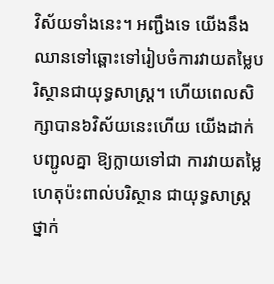វិស័យទាំងនេះ។ អញ្ជឹងទេ យើងនឹងឈានទៅឆ្ពោះទៅរៀបចំការវាយតម្លៃបរិស្ថានជាយុទ្ធសាស្រ្ត។ ហើយពេលសិក្សាបាន៦វិស័យនេះហើយ យើងដាក់បញ្ជូលគ្នា ឱ្យក្លាយទៅជា ការវាយតម្លៃហេតុប៉ះពាល់បរិស្ថាន ជាយុទ្ធសាស្រ្តថ្នាក់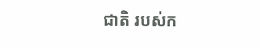ជាតិ របស់ក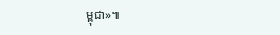ម្ពុជា»៕